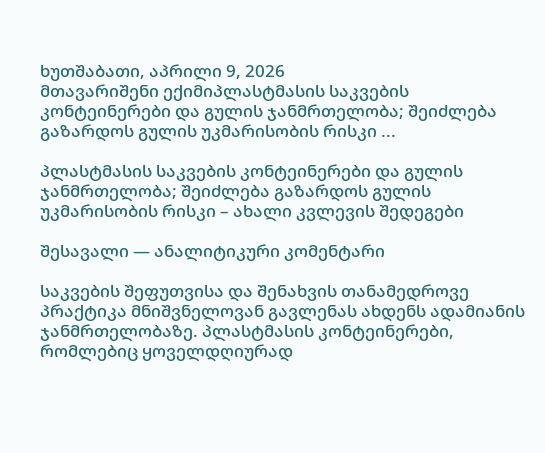ხუთშაბათი, აპრილი 9, 2026
მთავარიშენი ექიმიპლასტმასის საკვების კონტეინერები და გულის ჯანმრთელობა; შეიძლება გაზარდოს გულის უკმარისობის რისკი ...

პლასტმასის საკვების კონტეინერები და გულის ჯანმრთელობა; შეიძლება გაზარდოს გულის უკმარისობის რისკი – ახალი კვლევის შედეგები

შესავალი — ანალიტიკური კომენტარი

საკვების შეფუთვისა და შენახვის თანამედროვე პრაქტიკა მნიშვნელოვან გავლენას ახდენს ადამიანის ჯანმრთელობაზე. პლასტმასის კონტეინერები, რომლებიც ყოველდღიურად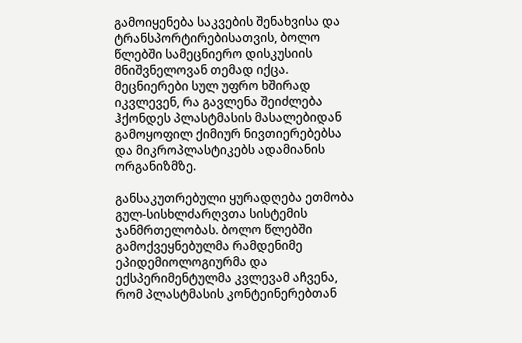გამოიყენება საკვების შენახვისა და ტრანსპორტირებისათვის, ბოლო წლებში სამეცნიერო დისკუსიის მნიშვნელოვან თემად იქცა. მეცნიერები სულ უფრო ხშირად იკვლევენ, რა გავლენა შეიძლება ჰქონდეს პლასტმასის მასალებიდან გამოყოფილ ქიმიურ ნივთიერებებსა და მიკროპლასტიკებს ადამიანის ორგანიზმზე.

განსაკუთრებული ყურადღება ეთმობა გულ-სისხლძარღვთა სისტემის ჯანმრთელობას. ბოლო წლებში გამოქვეყნებულმა რამდენიმე ეპიდემიოლოგიურმა და ექსპერიმენტულმა კვლევამ აჩვენა, რომ პლასტმასის კონტეინერებთან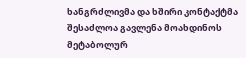ხანგრძლივმა და ხშირი კონტაქტმა შესაძლოა გავლენა მოახდინოს მეტაბოლურ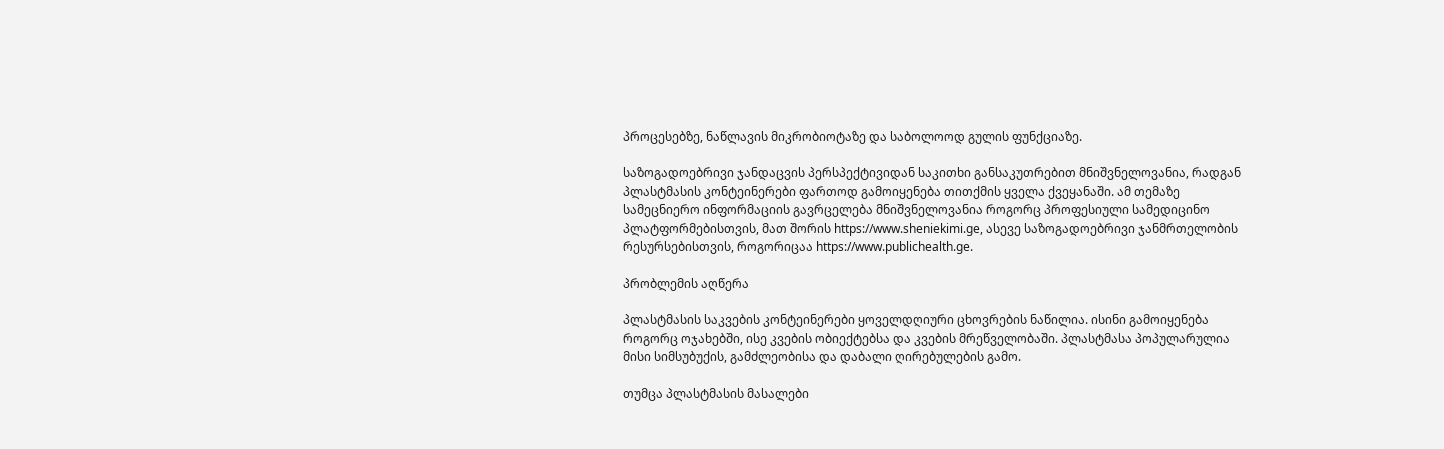პროცესებზე, ნაწლავის მიკრობიოტაზე და საბოლოოდ გულის ფუნქციაზე.

საზოგადოებრივი ჯანდაცვის პერსპექტივიდან საკითხი განსაკუთრებით მნიშვნელოვანია, რადგან პლასტმასის კონტეინერები ფართოდ გამოიყენება თითქმის ყველა ქვეყანაში. ამ თემაზე სამეცნიერო ინფორმაციის გავრცელება მნიშვნელოვანია როგორც პროფესიული სამედიცინო პლატფორმებისთვის, მათ შორის https://www.sheniekimi.ge, ასევე საზოგადოებრივი ჯანმრთელობის რესურსებისთვის, როგორიცაა https://www.publichealth.ge.

პრობლემის აღწერა

პლასტმასის საკვების კონტეინერები ყოველდღიური ცხოვრების ნაწილია. ისინი გამოიყენება როგორც ოჯახებში, ისე კვების ობიექტებსა და კვების მრეწველობაში. პლასტმასა პოპულარულია მისი სიმსუბუქის, გამძლეობისა და დაბალი ღირებულების გამო.

თუმცა პლასტმასის მასალები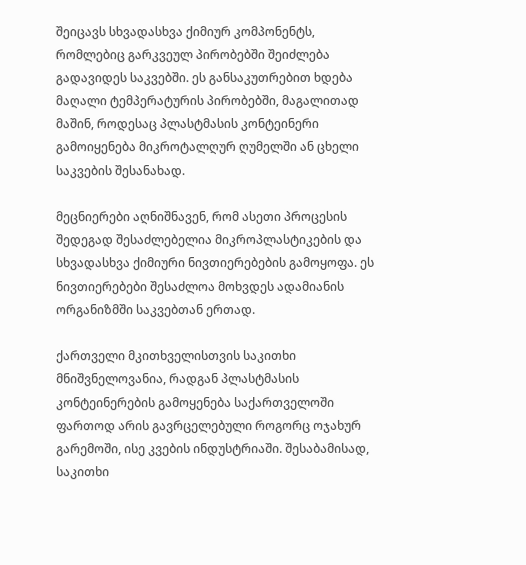შეიცავს სხვადასხვა ქიმიურ კომპონენტს, რომლებიც გარკვეულ პირობებში შეიძლება გადავიდეს საკვებში. ეს განსაკუთრებით ხდება მაღალი ტემპერატურის პირობებში, მაგალითად მაშინ, როდესაც პლასტმასის კონტეინერი გამოიყენება მიკროტალღურ ღუმელში ან ცხელი საკვების შესანახად.

მეცნიერები აღნიშნავენ, რომ ასეთი პროცესის შედეგად შესაძლებელია მიკროპლასტიკების და სხვადასხვა ქიმიური ნივთიერებების გამოყოფა. ეს ნივთიერებები შესაძლოა მოხვდეს ადამიანის ორგანიზმში საკვებთან ერთად.

ქართველი მკითხველისთვის საკითხი მნიშვნელოვანია, რადგან პლასტმასის კონტეინერების გამოყენება საქართველოში ფართოდ არის გავრცელებული როგორც ოჯახურ გარემოში, ისე კვების ინდუსტრიაში. შესაბამისად, საკითხი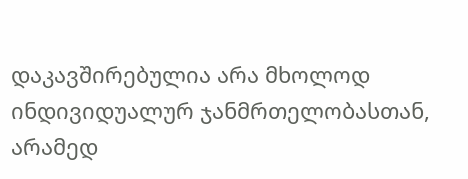დაკავშირებულია არა მხოლოდ ინდივიდუალურ ჯანმრთელობასთან, არამედ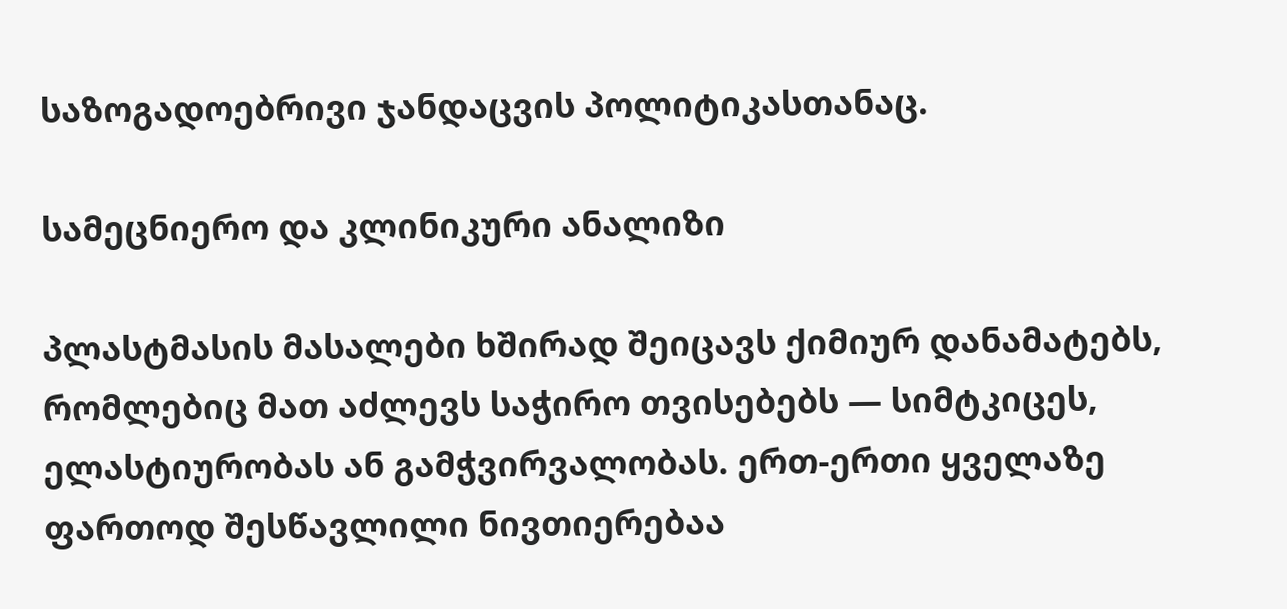საზოგადოებრივი ჯანდაცვის პოლიტიკასთანაც.

სამეცნიერო და კლინიკური ანალიზი

პლასტმასის მასალები ხშირად შეიცავს ქიმიურ დანამატებს, რომლებიც მათ აძლევს საჭირო თვისებებს — სიმტკიცეს, ელასტიურობას ან გამჭვირვალობას. ერთ-ერთი ყველაზე ფართოდ შესწავლილი ნივთიერებაა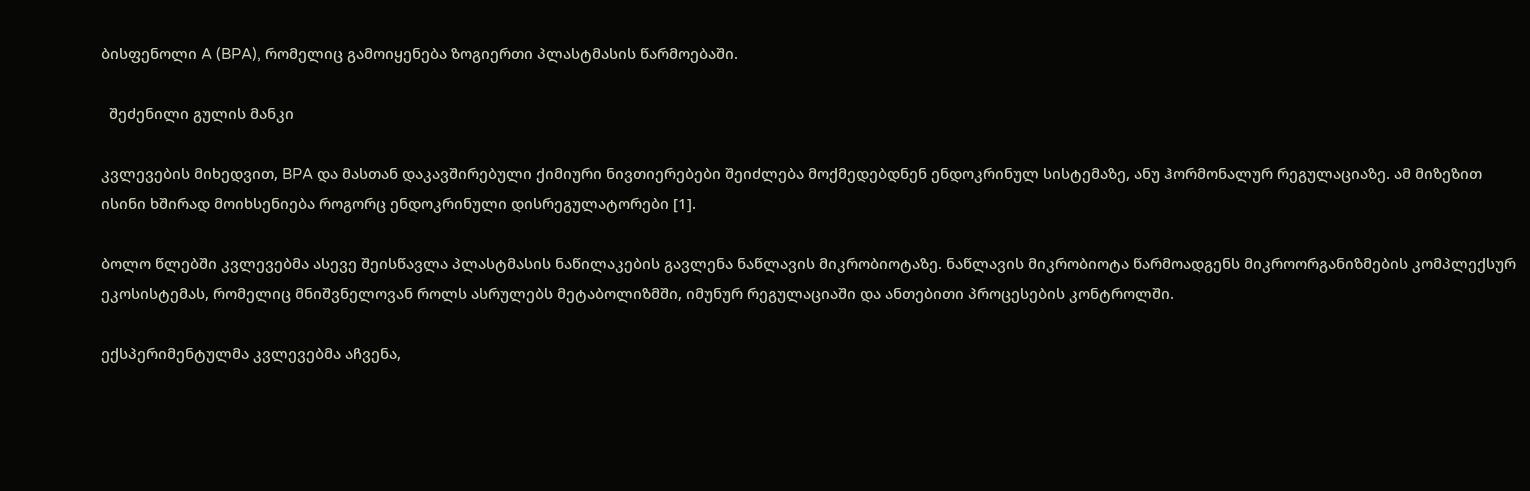ბისფენოლი A (BPA), რომელიც გამოიყენება ზოგიერთი პლასტმასის წარმოებაში.

  შეძენილი გულის მანკი

კვლევების მიხედვით, BPA და მასთან დაკავშირებული ქიმიური ნივთიერებები შეიძლება მოქმედებდნენ ენდოკრინულ სისტემაზე, ანუ ჰორმონალურ რეგულაციაზე. ამ მიზეზით ისინი ხშირად მოიხსენიება როგორც ენდოკრინული დისრეგულატორები [1].

ბოლო წლებში კვლევებმა ასევე შეისწავლა პლასტმასის ნაწილაკების გავლენა ნაწლავის მიკრობიოტაზე. ნაწლავის მიკრობიოტა წარმოადგენს მიკროორგანიზმების კომპლექსურ ეკოსისტემას, რომელიც მნიშვნელოვან როლს ასრულებს მეტაბოლიზმში, იმუნურ რეგულაციაში და ანთებითი პროცესების კონტროლში.

ექსპერიმენტულმა კვლევებმა აჩვენა,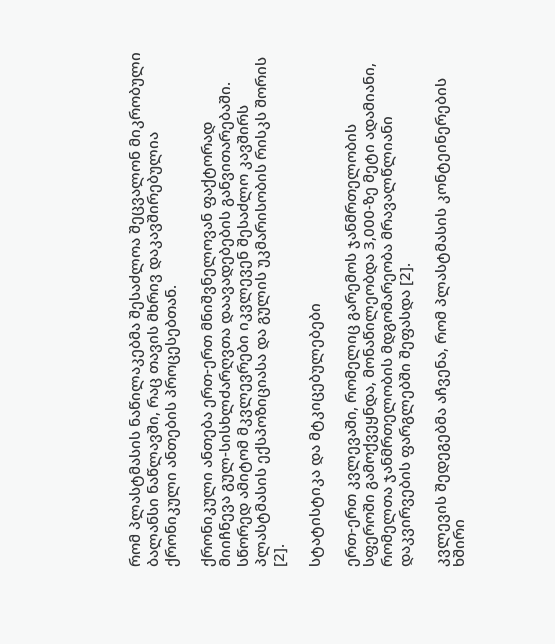რომ პლასტმასის ნაწილაკებმა შესაძლოა შეცვალონ მიკრობული ბალანსი ნაწლავში, რაც თავის მხრივ დაკავშირებულია ქრონიკული ანთების პროცესებთან.

ქრონიკული ანთება ერთ-ერთ მნიშვნელოვან ფაქტორად მიიჩნევა გულ-სისხლძარღვთა დაავადებების განვითარებაში. სწორედ ამიტომ მკვლევრები იკვლევენ შესაძლო კავშირს პლასტმასის ექსპოზიციასა და გულის უკმარისობის რისკს შორის [2].

სტატისტიკა და მტკიცებულებები

ერთ-ერთ კვლევაში, რომელიც გარემოს ჯანმრთელობის სფეროში გამოქვეყნდა, მონაწილეობდა 3,000-ზე მეტი ადამიანი, რომელთა ჯანმრთელობის მდგომარეობა მრავალწლიანი დაკვირვების ფარგლებში შეფასდა [2].

კვლევის შედეგებმა აჩვენა, რომ პლასტმასის კონტეინერების ხშირი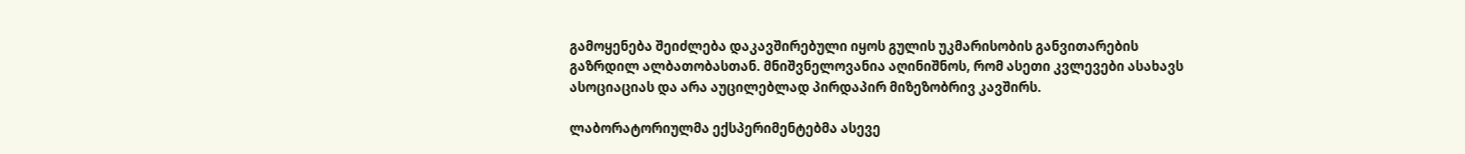გამოყენება შეიძლება დაკავშირებული იყოს გულის უკმარისობის განვითარების გაზრდილ ალბათობასთან. მნიშვნელოვანია აღინიშნოს, რომ ასეთი კვლევები ასახავს ასოციაციას და არა აუცილებლად პირდაპირ მიზეზობრივ კავშირს.

ლაბორატორიულმა ექსპერიმენტებმა ასევე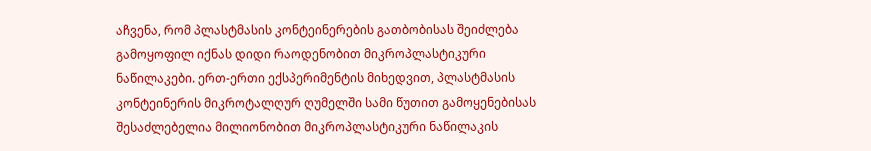აჩვენა, რომ პლასტმასის კონტეინერების გათბობისას შეიძლება გამოყოფილ იქნას დიდი რაოდენობით მიკროპლასტიკური ნაწილაკები. ერთ-ერთი ექსპერიმენტის მიხედვით, პლასტმასის კონტეინერის მიკროტალღურ ღუმელში სამი წუთით გამოყენებისას შესაძლებელია მილიონობით მიკროპლასტიკური ნაწილაკის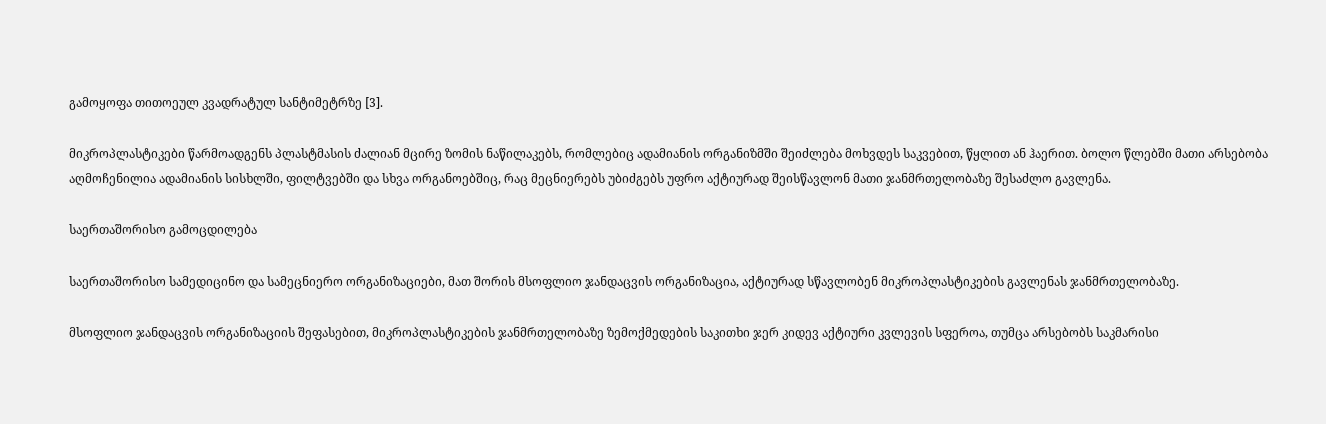გამოყოფა თითოეულ კვადრატულ სანტიმეტრზე [3].

მიკროპლასტიკები წარმოადგენს პლასტმასის ძალიან მცირე ზომის ნაწილაკებს, რომლებიც ადამიანის ორგანიზმში შეიძლება მოხვდეს საკვებით, წყლით ან ჰაერით. ბოლო წლებში მათი არსებობა აღმოჩენილია ადამიანის სისხლში, ფილტვებში და სხვა ორგანოებშიც, რაც მეცნიერებს უბიძგებს უფრო აქტიურად შეისწავლონ მათი ჯანმრთელობაზე შესაძლო გავლენა.

საერთაშორისო გამოცდილება

საერთაშორისო სამედიცინო და სამეცნიერო ორგანიზაციები, მათ შორის მსოფლიო ჯანდაცვის ორგანიზაცია, აქტიურად სწავლობენ მიკროპლასტიკების გავლენას ჯანმრთელობაზე.

მსოფლიო ჯანდაცვის ორგანიზაციის შეფასებით, მიკროპლასტიკების ჯანმრთელობაზე ზემოქმედების საკითხი ჯერ კიდევ აქტიური კვლევის სფეროა, თუმცა არსებობს საკმარისი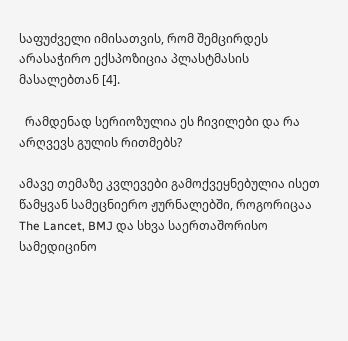საფუძველი იმისათვის, რომ შემცირდეს არასაჭირო ექსპოზიცია პლასტმასის მასალებთან [4].

  რამდენად სერიოზულია ეს ჩივილები და რა არღვევს გულის რითმებს?

ამავე თემაზე კვლევები გამოქვეყნებულია ისეთ წამყვან სამეცნიერო ჟურნალებში, როგორიცაა The Lancet, BMJ და სხვა საერთაშორისო სამედიცინო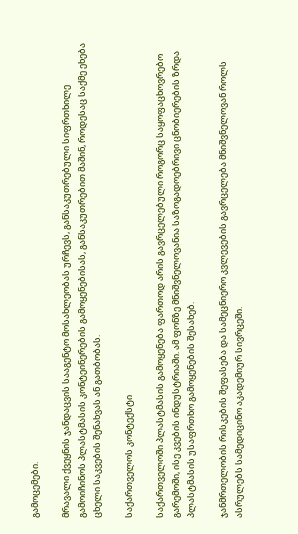გამოცემები.

მრავალი ქვეყნის ჯანდაცვის სააგენტო მოსახლეობას ურჩევს, განსაკუთრებული სიფრთხილე გამოიჩინოს პლასტმასის კონტეინერების გამოყენებისას, განსაკუთრებით მაშინ, როდესაც საქმე ეხება ცხელი საკვების შენახვას ან გათბობას.

საქართველოს კონტექსტი

საქართველოში პლასტმასის გამოყენება ფართოდ არის გავრცელებული როგორც საყოფაცხოვრებო გარემოში, ისე კვების ინდუსტრიაში. ამ ფონზე მნიშვნელოვანია საზოგადოებრივი ცნობიერების ზრდა პლასტმასის უსაფრთხო გამოყენების შესახებ.

ჯანმრთელობის რისკების შეფასება და სამეცნიერო კვლევების გავრცელება მნიშვნელოვან როლს ასრულებს სამედიცინო აკადემიურ სივრცეში.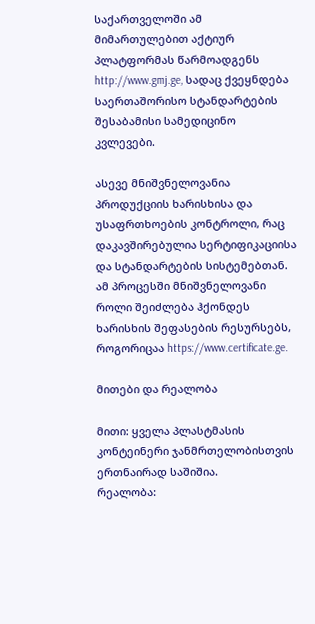საქართველოში ამ მიმართულებით აქტიურ პლატფორმას წარმოადგენს http://www.gmj.ge, სადაც ქვეყნდება საერთაშორისო სტანდარტების შესაბამისი სამედიცინო კვლევები.

ასევე მნიშვნელოვანია პროდუქციის ხარისხისა და უსაფრთხოების კონტროლი, რაც დაკავშირებულია სერტიფიკაციისა და სტანდარტების სისტემებთან. ამ პროცესში მნიშვნელოვანი როლი შეიძლება ჰქონდეს ხარისხის შეფასების რესურსებს, როგორიცაა https://www.certificate.ge.

მითები და რეალობა

მითი: ყველა პლასტმასის კონტეინერი ჯანმრთელობისთვის ერთნაირად საშიშია.
რეალობა: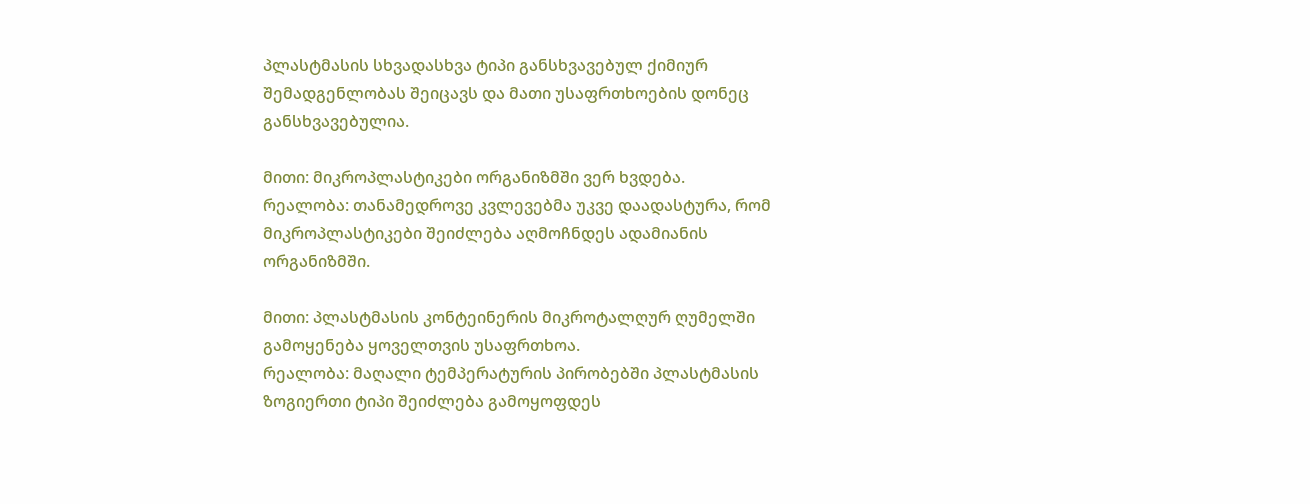პლასტმასის სხვადასხვა ტიპი განსხვავებულ ქიმიურ შემადგენლობას შეიცავს და მათი უსაფრთხოების დონეც განსხვავებულია.

მითი: მიკროპლასტიკები ორგანიზმში ვერ ხვდება.
რეალობა: თანამედროვე კვლევებმა უკვე დაადასტურა, რომ მიკროპლასტიკები შეიძლება აღმოჩნდეს ადამიანის ორგანიზმში.

მითი: პლასტმასის კონტეინერის მიკროტალღურ ღუმელში გამოყენება ყოველთვის უსაფრთხოა.
რეალობა: მაღალი ტემპერატურის პირობებში პლასტმასის ზოგიერთი ტიპი შეიძლება გამოყოფდეს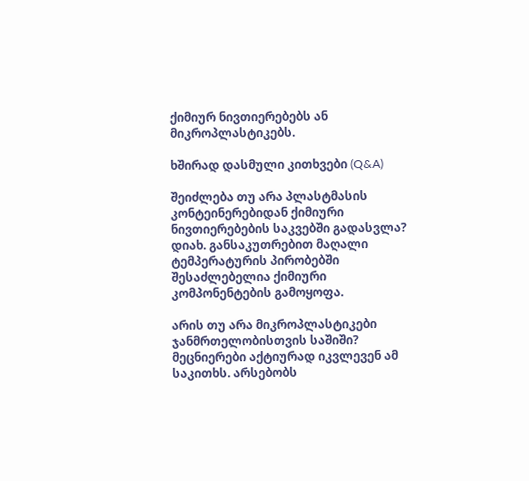ქიმიურ ნივთიერებებს ან მიკროპლასტიკებს.

ხშირად დასმული კითხვები (Q&A)

შეიძლება თუ არა პლასტმასის კონტეინერებიდან ქიმიური ნივთიერებების საკვებში გადასვლა?
დიახ. განსაკუთრებით მაღალი ტემპერატურის პირობებში შესაძლებელია ქიმიური კომპონენტების გამოყოფა.

არის თუ არა მიკროპლასტიკები ჯანმრთელობისთვის საშიში?
მეცნიერები აქტიურად იკვლევენ ამ საკითხს. არსებობს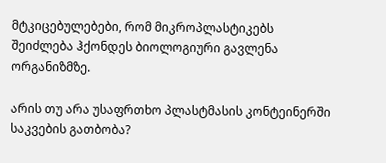მტკიცებულებები, რომ მიკროპლასტიკებს შეიძლება ჰქონდეს ბიოლოგიური გავლენა ორგანიზმზე.

არის თუ არა უსაფრთხო პლასტმასის კონტეინერში საკვების გათბობა?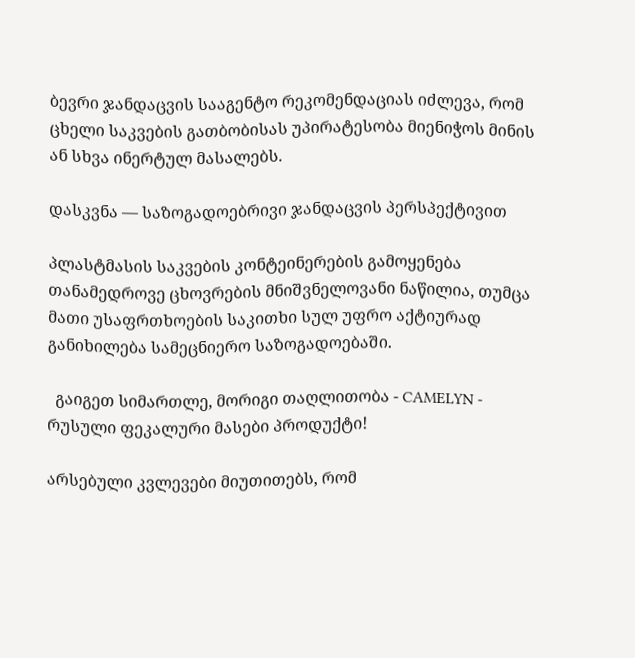ბევრი ჯანდაცვის სააგენტო რეკომენდაციას იძლევა, რომ ცხელი საკვების გათბობისას უპირატესობა მიენიჭოს მინის ან სხვა ინერტულ მასალებს.

დასკვნა — საზოგადოებრივი ჯანდაცვის პერსპექტივით

პლასტმასის საკვების კონტეინერების გამოყენება თანამედროვე ცხოვრების მნიშვნელოვანი ნაწილია, თუმცა მათი უსაფრთხოების საკითხი სულ უფრო აქტიურად განიხილება სამეცნიერო საზოგადოებაში.

  გაიგეთ სიმართლე, მორიგი თაღლითობა - CAMELYN - რუსული ფეკალური მასები პროდუქტი!

არსებული კვლევები მიუთითებს, რომ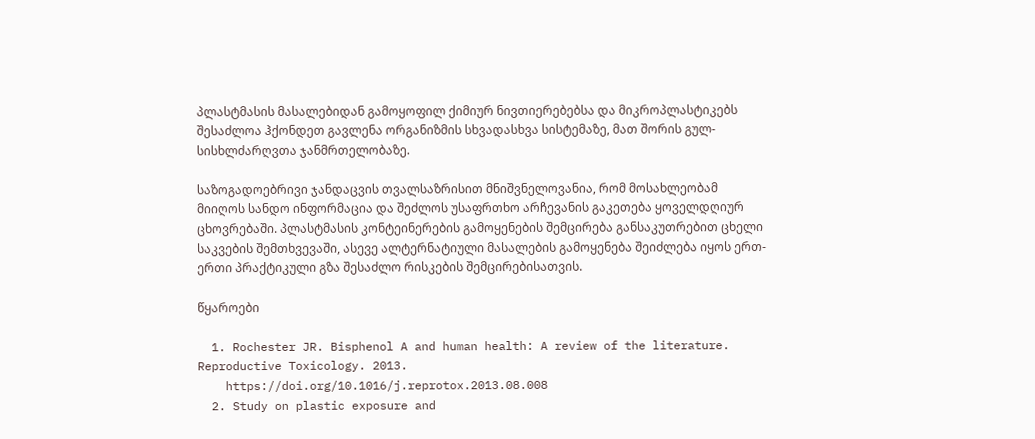პლასტმასის მასალებიდან გამოყოფილ ქიმიურ ნივთიერებებსა და მიკროპლასტიკებს შესაძლოა ჰქონდეთ გავლენა ორგანიზმის სხვადასხვა სისტემაზე, მათ შორის გულ-სისხლძარღვთა ჯანმრთელობაზე.

საზოგადოებრივი ჯანდაცვის თვალსაზრისით მნიშვნელოვანია, რომ მოსახლეობამ მიიღოს სანდო ინფორმაცია და შეძლოს უსაფრთხო არჩევანის გაკეთება ყოველდღიურ ცხოვრებაში. პლასტმასის კონტეინერების გამოყენების შემცირება განსაკუთრებით ცხელი საკვების შემთხვევაში, ასევე ალტერნატიული მასალების გამოყენება შეიძლება იყოს ერთ-ერთი პრაქტიკული გზა შესაძლო რისკების შემცირებისათვის.

წყაროები

  1. Rochester JR. Bisphenol A and human health: A review of the literature. Reproductive Toxicology. 2013.
    https://doi.org/10.1016/j.reprotox.2013.08.008
  2. Study on plastic exposure and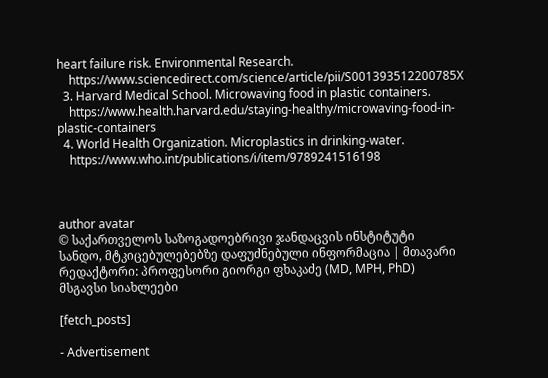heart failure risk. Environmental Research.
    https://www.sciencedirect.com/science/article/pii/S001393512200785X
  3. Harvard Medical School. Microwaving food in plastic containers.
    https://www.health.harvard.edu/staying-healthy/microwaving-food-in-plastic-containers
  4. World Health Organization. Microplastics in drinking-water.
    https://www.who.int/publications/i/item/9789241516198



author avatar
© საქართველოს საზოგადოებრივი ჯანდაცვის ინსტიტუტი
სანდო, მტკიცებულებებზე დაფუძნებული ინფორმაცია | მთავარი რედაქტორი: პროფესორი გიორგი ფხაკაძე (MD, MPH, PhD)
მსგავსი სიახლეები

[fetch_posts]

- Advertisement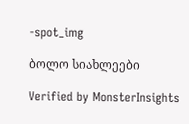-spot_img

ბოლო სიახლეები

Verified by MonsterInsights